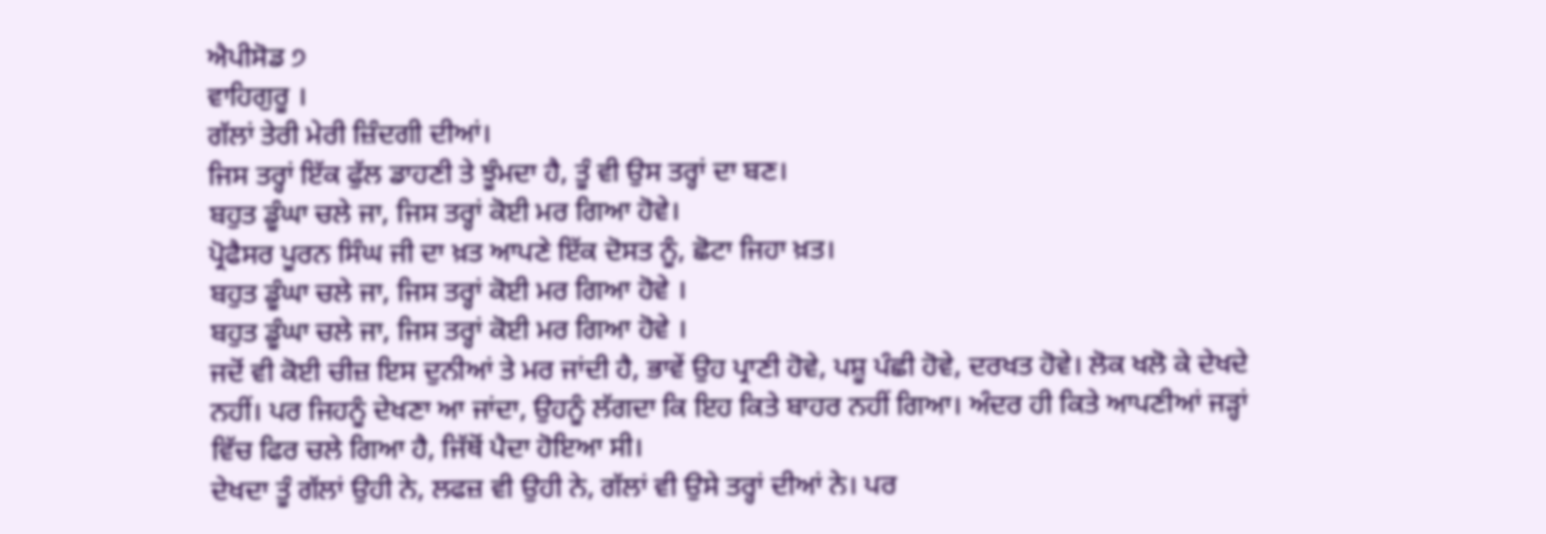ਐਪੀਸੋਡ ੭
ਵਾਹਿਗੁਰੂ ।
ਗੱਲਾਂ ਤੇਰੀ ਮੇਰੀ ਜ਼ਿੰਦਗੀ ਦੀਆਂ।
ਜਿਸ ਤਰ੍ਹਾਂ ਇੱਕ ਫੁੱਲ ਡਾਹਣੀ ਤੇ ਝੂੰਮਦਾ ਹੈ, ਤੂੰ ਵੀ ਉਸ ਤਰ੍ਹਾਂ ਦਾ ਬਣ।
ਬਹੁਤ ਡੂੰਘਾ ਚਲੇ ਜਾ, ਜਿਸ ਤਰ੍ਹਾਂ ਕੋਈ ਮਰ ਗਿਆ ਹੋਵੇ।
ਪ੍ਰੋਫੈਸਰ ਪੂਰਨ ਸਿੰਘ ਜੀ ਦਾ ਖ਼ਤ ਆਪਣੇ ਇੱਕ ਦੋਸਤ ਨੂੰ, ਛੋਟਾ ਜਿਹਾ ਖ਼ਤ।
ਬਹੁਤ ਡੂੰਘਾ ਚਲੇ ਜਾ, ਜਿਸ ਤਰ੍ਹਾਂ ਕੋਈ ਮਰ ਗਿਆ ਹੋਵੇ ।
ਬਹੁਤ ਡੂੰਘਾ ਚਲੇ ਜਾ, ਜਿਸ ਤਰ੍ਹਾਂ ਕੋਈ ਮਰ ਗਿਆ ਹੋਵੇ ।
ਜਦੋਂ ਵੀ ਕੋਈ ਚੀਜ਼ ਇਸ ਦੁਨੀਆਂ ਤੇ ਮਰ ਜਾਂਦੀ ਹੈ, ਭਾਵੇਂ ਉਹ ਪ੍ਰਾਣੀ ਹੋਵੇ, ਪਸ਼ੂ ਪੰਛੀ ਹੋਵੇ, ਦਰਖਤ ਹੋਵੇ। ਲੋਕ ਖਲੋ ਕੇ ਦੇਖਦੇ ਨਹੀਂ। ਪਰ ਜਿਹਨੂੰ ਦੇਖਣਾ ਆ ਜਾਂਦਾ, ਉਹਨੂੰ ਲੱਗਦਾ ਕਿ ਇਹ ਕਿਤੇ ਬਾਹਰ ਨਹੀਂ ਗਿਆ। ਅੰਦਰ ਹੀ ਕਿਤੇ ਆਪਣੀਆਂ ਜੜ੍ਹਾਂ ਵਿੱਚ ਫਿਰ ਚਲੇ ਗਿਆ ਹੈ, ਜਿੱਥੋਂ ਪੈਦਾ ਹੋਇਆ ਸੀ।
ਦੇਖਦਾ ਤੂੰ ਗੱਲਾਂ ਉਹੀ ਨੇ, ਲਫਜ਼ ਵੀ ਉਹੀ ਨੇ, ਗੱਲਾਂ ਵੀ ਉਸੇ ਤਰ੍ਹਾਂ ਦੀਆਂ ਨੇ। ਪਰ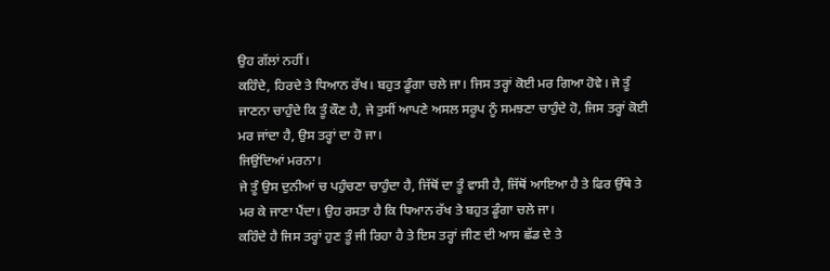ਉਹ ਗੱਲਾਂ ਨਹੀਂ।
ਕਹਿੰਦੇ, ਹਿਰਦੇ ਤੇ ਧਿਆਨ ਰੱਖ। ਬਹੁਤ ਡੂੰਗਾ ਚਲੇ ਜਾ। ਜਿਸ ਤਰ੍ਹਾਂ ਕੋਈ ਮਰ ਗਿਆ ਹੋਵੇ। ਜੇ ਤੂੰ ਜਾਣਨਾ ਚਾਹੁੰਦੇ ਕਿ ਤੂੰ ਕੌਣ ਹੈ, ਜੇ ਤੁਸੀਂ ਆਪਣੇ ਅਸਲ ਸਰੂਪ ਨੂੰ ਸਮਝਣਾ ਚਾਹੁੰਦੇ ਹੋ, ਜਿਸ ਤਰ੍ਹਾਂ ਕੋਈ ਮਰ ਜਾਂਦਾ ਹੈ, ਉਸ ਤਰ੍ਹਾਂ ਦਾ ਹੋ ਜਾ।
ਜਿਉਂਦਿਆਂ ਮਰਨਾ।
ਜੇ ਤੂੰ ਉਸ ਦੁਨੀਆਂ ਚ ਪਹੁੰਚਣਾ ਚਾਹੁੰਦਾ ਹੈ, ਜਿੱਥੋਂ ਦਾ ਤੂੰ ਵਾਸੀ ਹੈ, ਜਿੱਥੋਂ ਆਇਆ ਹੈ ਤੇ ਫਿਰ ਉੱਥੇ ਤੇ ਮਰ ਕੇ ਜਾਣਾ ਪੈਂਦਾ। ਉਹ ਰਸਤਾ ਹੈ ਕਿ ਧਿਆਨ ਰੱਖ ਤੇ ਬਹੁਤ ਡੂੰਗਾ ਚਲੇ ਜਾ।
ਕਹਿੰਦੇ ਹੈ ਜਿਸ ਤਰ੍ਹਾਂ ਹੁਣ ਤੂੰ ਜੀ ਰਿਹਾ ਹੈ ਤੇ ਇਸ ਤਰ੍ਹਾਂ ਜੀਣ ਦੀ ਆਸ ਛੱਡ ਦੇ ਤੇ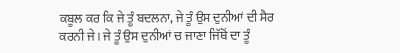ਕਬੂਲ ਕਰ ਕਿ ਜੇ ਤੂੰ ਬਦਲਨਾ, ਜੇ ਤੂੰ ਉਸ ਦੁਨੀਆਂ ਦੀ ਸੈਰ ਕਰਨੀ ਜੇ। ਜੇ ਤੂੰ ਉਸ ਦੁਨੀਆਂ ਚ ਜਾਣਾ ਜਿੱਥੋਂ ਦਾ ਤੂੰ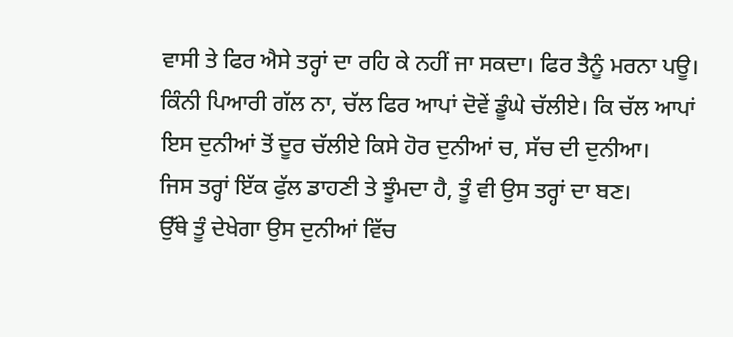ਵਾਸੀ ਤੇ ਫਿਰ ਐਸੇ ਤਰ੍ਹਾਂ ਦਾ ਰਹਿ ਕੇ ਨਹੀਂ ਜਾ ਸਕਦਾ। ਫਿਰ ਤੈਨੂੰ ਮਰਨਾ ਪਊ।
ਕਿੰਨੀ ਪਿਆਰੀ ਗੱਲ ਨਾ, ਚੱਲ ਫਿਰ ਆਪਾਂ ਦੋਵੇਂ ਡੂੰਘੇ ਚੱਲੀਏ। ਕਿ ਚੱਲ ਆਪਾਂ ਇਸ ਦੁਨੀਆਂ ਤੋਂ ਦੂਰ ਚੱਲੀਏ ਕਿਸੇ ਹੋਰ ਦੁਨੀਆਂ ਚ, ਸੱਚ ਦੀ ਦੁਨੀਆ।
ਜਿਸ ਤਰ੍ਹਾਂ ਇੱਕ ਫੁੱਲ ਡਾਹਣੀ ਤੇ ਝੂੰਮਦਾ ਹੈ, ਤੂੰ ਵੀ ਉਸ ਤਰ੍ਹਾਂ ਦਾ ਬਣ।
ਉੱਥੇ ਤੂੰ ਦੇਖੇਗਾ ਉਸ ਦੁਨੀਆਂ ਵਿੱਚ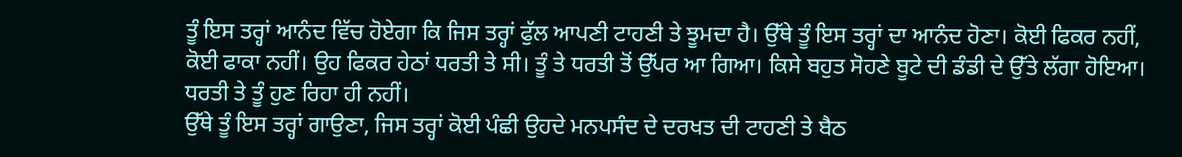ਤੂੰ ਇਸ ਤਰ੍ਹਾਂ ਆਨੰਦ ਵਿੱਚ ਹੋਏਗਾ ਕਿ ਜਿਸ ਤਰ੍ਹਾਂ ਫੁੱਲ ਆਪਣੀ ਟਾਹਣੀ ਤੇ ਝੂਮਦਾ ਹੈ। ਉੱਥੇ ਤੂੰ ਇਸ ਤਰ੍ਹਾਂ ਦਾ ਆਨੰਦ ਹੋਣਾ। ਕੋਈ ਫਿਕਰ ਨਹੀਂ, ਕੋਈ ਫਾਕਾ ਨਹੀਂ। ਉਹ ਫਿਕਰ ਹੇਠਾਂ ਧਰਤੀ ਤੇ ਸੀ। ਤੂੰ ਤੇ ਧਰਤੀ ਤੋਂ ਉੱਪਰ ਆ ਗਿਆ। ਕਿਸੇ ਬਹੁਤ ਸੋਹਣੇ ਬੂਟੇ ਦੀ ਡੰਡੀ ਦੇ ਉੱਤੇ ਲੱਗਾ ਹੋਇਆ। ਧਰਤੀ ਤੇ ਤੂੰ ਹੁਣ ਰਿਹਾ ਹੀ ਨਹੀਂ।
ਉੱਥੇ ਤੂੰ ਇਸ ਤਰ੍ਹਾਂ ਗਾਉਣਾ, ਜਿਸ ਤਰ੍ਹਾਂ ਕੋਈ ਪੰਛੀ ਉਹਦੇ ਮਨਪਸੰਦ ਦੇ ਦਰਖਤ ਦੀ ਟਾਹਣੀ ਤੇ ਬੈਠ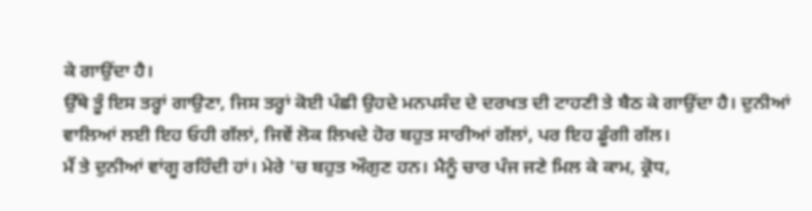ਕੇ ਗਾਉਂਦਾ ਹੈ।
ਉੱਥੇ ਤੂੰ ਇਸ ਤਰ੍ਹਾਂ ਗਾਉਣਾ, ਜਿਸ ਤਰ੍ਹਾਂ ਕੋਈ ਪੰਛੀ ਉਹਦੇ ਮਨਪਸੰਦ ਦੇ ਦਰਖਤ ਦੀ ਟਾਹਣੀ ਤੇ ਬੈਠ ਕੇ ਗਾਉਂਦਾ ਹੈ। ਦੁਨੀਆਂ ਵਾਲਿਆਂ ਲਈ ਇਹ ਓਹੀ ਗੱਲਾਂ, ਜਿਵੇਂ ਲੋਕ ਲਿਖਦੇ ਹੋਰ ਬਹੁਤ ਸਾਰੀਆਂ ਗੱਲਾਂ, ਪਰ ਇਹ ਡੂੰਗੀ ਗੱਲ।
ਮੈਂ ਤੇ ਦੁਨੀਆਂ ਵਾਂਗੂ ਰਹਿੰਦੀ ਹਾਂ। ਮੇਰੇ 'ਚ ਬਹੁਤ ਔਗੁਣ ਹਨ। ਮੈਨੂੰ ਚਾਰ ਪੰਜ ਜਣੇ ਮਿਲ ਕੇ ਕਾਮ, ਕ੍ਰੋਧ,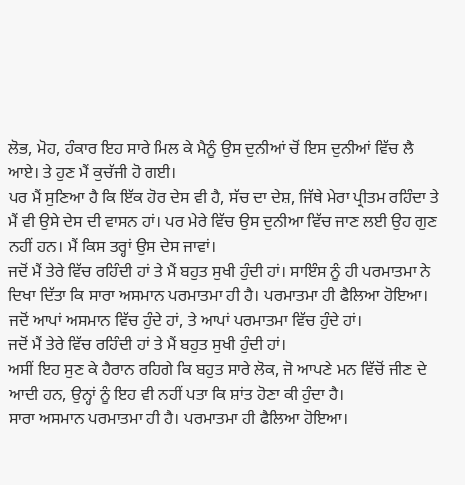ਲੋਭ, ਮੋਹ, ਹੰਕਾਰ ਇਹ ਸਾਰੇ ਮਿਲ ਕੇ ਮੈਨੂੰ ਉਸ ਦੁਨੀਆਂ ਚੋਂ ਇਸ ਦੁਨੀਆਂ ਵਿੱਚ ਲੈ ਆਏ। ਤੇ ਹੁਣ ਮੈਂ ਕੁਚੱਜੀ ਹੋ ਗਈ।
ਪਰ ਮੈਂ ਸੁਣਿਆ ਹੈ ਕਿ ਇੱਕ ਹੋਰ ਦੇਸ ਵੀ ਹੈ, ਸੱਚ ਦਾ ਦੇਸ਼, ਜਿੱਥੇ ਮੇਰਾ ਪ੍ਰੀਤਮ ਰਹਿੰਦਾ ਤੇ ਮੈਂ ਵੀ ਉਸੇ ਦੇਸ ਦੀ ਵਾਸਨ ਹਾਂ। ਪਰ ਮੇਰੇ ਵਿੱਚ ਉਸ ਦੁਨੀਆ ਵਿੱਚ ਜਾਣ ਲਈ ਉਹ ਗੁਣ ਨਹੀਂ ਹਨ। ਮੈਂ ਕਿਸ ਤਰ੍ਹਾਂ ਉਸ ਦੇਸ ਜਾਵਾਂ।
ਜਦੋਂ ਮੈਂ ਤੇਰੇ ਵਿੱਚ ਰਹਿੰਦੀ ਹਾਂ ਤੇ ਮੈਂ ਬਹੁਤ ਸੁਖੀ ਹੁੰਦੀ ਹਾਂ। ਸਾਇੰਸ ਨੂੰ ਹੀ ਪਰਮਾਤਮਾ ਨੇ ਦਿਖਾ ਦਿੱਤਾ ਕਿ ਸਾਰਾ ਅਸਮਾਨ ਪਰਮਾਤਮਾ ਹੀ ਹੈ। ਪਰਮਾਤਮਾ ਹੀ ਫੈਲਿਆ ਹੋਇਆ। ਜਦੋਂ ਆਪਾਂ ਅਸਮਾਨ ਵਿੱਚ ਹੁੰਦੇ ਹਾਂ, ਤੇ ਆਪਾਂ ਪਰਮਾਤਮਾ ਵਿੱਚ ਹੁੰਦੇ ਹਾਂ।
ਜਦੋਂ ਮੈਂ ਤੇਰੇ ਵਿੱਚ ਰਹਿੰਦੀ ਹਾਂ ਤੇ ਮੈਂ ਬਹੁਤ ਸੁਖੀ ਹੁੰਦੀ ਹਾਂ।
ਅਸੀਂ ਇਹ ਸੁਣ ਕੇ ਹੈਰਾਨ ਰਹਿਗੇ ਕਿ ਬਹੁਤ ਸਾਰੇ ਲੋਕ, ਜੋ ਆਪਣੇ ਮਨ ਵਿੱਚੋਂ ਜੀਣ ਦੇ ਆਦੀ ਹਨ, ਉਨ੍ਹਾਂ ਨੂੰ ਇਹ ਵੀ ਨਹੀਂ ਪਤਾ ਕਿ ਸ਼ਾਂਤ ਹੋਣਾ ਕੀ ਹੁੰਦਾ ਹੈ।
ਸਾਰਾ ਅਸਮਾਨ ਪਰਮਾਤਮਾ ਹੀ ਹੈ। ਪਰਮਾਤਮਾ ਹੀ ਫੈਲਿਆ ਹੋਇਆ।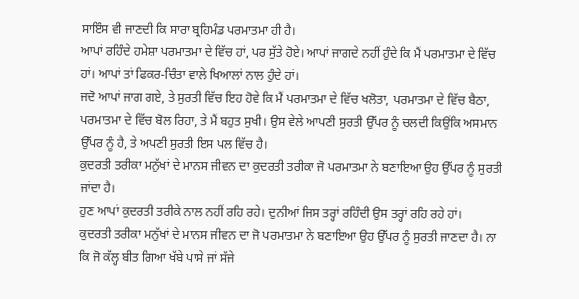ਸਾਇੰਸ ਵੀ ਜਾਣਦੀ ਕਿ ਸਾਰਾ ਬ੍ਰਹਿਮੰਡ ਪਰਮਾਤਮਾ ਹੀ ਹੈ।
ਆਪਾਂ ਰਹਿੰਦੇ ਹਮੇਸ਼ਾ ਪਰਮਾਤਮਾ ਦੇ ਵਿੱਚ ਹਾਂ, ਪਰ ਸੁੱਤੇ ਹੋਏ। ਆਪਾਂ ਜਾਗਦੇ ਨਹੀਂ ਹੁੰਦੇ ਕਿ ਮੈਂ ਪਰਮਾਤਮਾ ਦੇ ਵਿੱਚ ਹਾਂ। ਆਪਾਂ ਤਾਂ ਫਿਕਰ-ਚਿੰਤਾ ਵਾਲੇ ਖਿਆਲਾਂ ਨਾਲ ਹੁੰਦੇ ਹਾਂ।
ਜਦੋ ਆਪਾਂ ਜਾਗ ਗਏ, ਤੇ ਸੁਰਤੀ ਵਿੱਚ ਇਹ ਹੋਵੇ ਕਿ ਮੈਂ ਪਰਮਾਤਮਾ ਦੇ ਵਿੱਚ ਖਲੋਤਾ, ਪਰਮਾਤਮਾ ਦੇ ਵਿੱਚ ਬੈਠਾ, ਪਰਮਾਤਮਾ ਦੇ ਵਿੱਚ ਬੋਲ ਰਿਹਾ, ਤੇ ਮੈਂ ਬਹੁਤ ਸੁਖੀ। ਉਸ ਵੇਲੇ ਆਪਣੀ ਸੁਰਤੀ ਉੱਪਰ ਨੂੰ ਚਲਦੀ ਕਿਉਂਕਿ ਅਸਮਾਨ ਉੱਪਰ ਨੂੰ ਹੈ, ਤੇ ਅਪਣੀ ਸੁਰਤੀ ਇਸ ਪਲ ਵਿੱਚ ਹੈ।
ਕੁਦਰਤੀ ਤਰੀਕਾ ਮਨੁੱਖਾਂ ਦੇ ਮਾਨਸ ਜੀਵਨ ਦਾ ਕੁਦਰਤੀ ਤਰੀਕਾ ਜੋ ਪਰਮਾਤਮਾ ਨੇ ਬਣਾਇਆ ਉਹ ਉੱਪਰ ਨੂੰ ਸੁਰਤੀ ਜਾਂਦਾ ਹੈ।
ਹੁਣ ਆਪਾਂ ਕੁਦਰਤੀ ਤਰੀਕੇ ਨਾਲ ਨਹੀਂ ਰਹਿ ਰਹੇ। ਦੁਨੀਆਂ ਜਿਸ ਤਰ੍ਹਾਂ ਰਹਿੰਦੀ ਉਸ ਤਰ੍ਹਾਂ ਰਹਿ ਰਹੇ ਹਾਂ।
ਕੁਦਰਤੀ ਤਰੀਕਾ ਮਨੁੱਖਾਂ ਦੇ ਮਾਨਸ ਜੀਵਨ ਦਾ ਜੋ ਪਰਮਾਤਮਾ ਨੇ ਬਣਾਇਆ ਉਹ ਉੱਪਰ ਨੂੰ ਸੁਰਤੀ ਜਾਣਦਾ ਹੈ। ਨਾ ਕਿ ਜੋ ਕੱਲ੍ਹ ਬੀਤ ਗਿਆ ਖੱਬੇ ਪਾਸੇ ਜਾਂ ਸੱਜੇ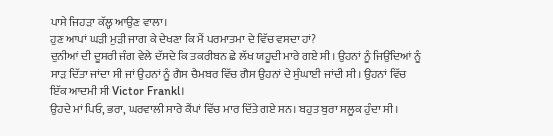ਪਾਸੇ ਜਿਹੜਾ ਕੱਲ੍ਹ ਆਉਣ ਵਾਲਾ।
ਹੁਣ ਆਪਾਂ ਘੜੀ ਮੁੜੀ ਜਾਗ ਕੇ ਦੇਖਣਾ ਕਿ ਮੈਂ ਪਰਮਾਤਮਾ ਦੇ ਵਿੱਚ ਵਸਦਾ ਹਾਂ?
ਦੁਨੀਆਂ ਦੀ ਦੂਸਰੀ ਜੰਗ ਵੇਲੇ ਦੱਸਦੇ ਕਿ ਤਕਰੀਬਨ ਛੇ ਲੱਖ ਯਹੂਦੀ ਮਾਰੇ ਗਏ ਸੀ। ਉਹਨਾਂ ਨੂੰ ਜਿਉਂਦਿਆਂ ਨੂੰ ਸਾੜ ਦਿੱਤਾ ਜਾਂਦਾ ਸੀ ਜਾਂ ਉਹਨਾਂ ਨੂੰ ਗੈਸ ਚੈਮਬਰ ਵਿੱਚ ਗੈਸ ਉਹਨਾਂ ਦੇ ਸੁੰਘਾਈ ਜਾਂਦੀ ਸੀ। ਉਹਨਾਂ ਵਿੱਚ ਇੱਕ ਆਦਮੀ ਸੀ Victor Frankl।
ਉਹਦੇ ਮਾਂ ਪਿਓ, ਭਰਾ, ਘਰਵਾਲੀ ਸਾਰੇ ਕੈਂਪਾਂ ਵਿੱਚ ਮਾਰ ਦਿੱਤੇ ਗਏ ਸਨ। ਬਹੁਤ ਬੁਰਾ ਸਲੂਕ ਹੁੰਦਾ ਸੀ।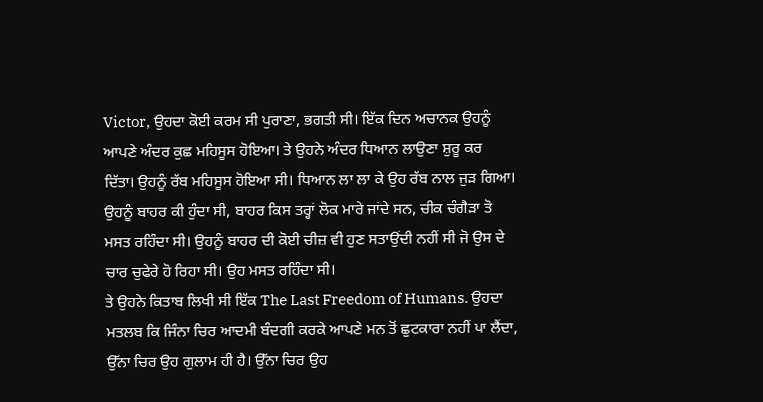Victor, ਉਹਦਾ ਕੋਈ ਕਰਮ ਸੀ ਪੁਰਾਣਾ, ਭਗਤੀ ਸੀ। ਇੱਕ ਦਿਨ ਅਚਾਨਕ ਉਹਨੂੰ ਆਪਣੇ ਅੰਦਰ ਕੁਛ ਮਹਿਸੂਸ ਹੋਇਆ। ਤੇ ਉਹਨੇ ਅੰਦਰ ਧਿਆਨ ਲਾਉਣਾ ਸ਼ੁਰੂ ਕਰ ਦਿੱਤਾ। ਉਹਨੂੰ ਰੱਬ ਮਹਿਸੂਸ ਹੋਇਆ ਸੀ। ਧਿਆਨ ਲਾ ਲਾ ਕੇ ਉਹ ਰੱਬ ਨਾਲ ਜੁੜ ਗਿਆ।
ਉਹਨੂੰ ਬਾਹਰ ਕੀ ਹੁੰਦਾ ਸੀ, ਬਾਹਰ ਕਿਸ ਤਰ੍ਹਾਂ ਲੋਕ ਮਾਰੇ ਜਾਂਦੇ ਸਨ, ਚੀਕ ਚੰਗੈੜਾ ਤੋ ਮਸਤ ਰਹਿੰਦਾ ਸੀ। ਉਹਨੂੰ ਬਾਹਰ ਦੀ ਕੋਈ ਚੀਜ਼ ਵੀ ਹੁਣ ਸਤਾਉਂਦੀ ਨਹੀਂ ਸੀ ਜੋ ਉਸ ਦੇ ਚਾਰ ਚੁਫੇਰੇ ਹੋ ਰਿਹਾ ਸੀ। ਉਹ ਮਸਤ ਰਹਿੰਦਾ ਸੀ।
ਤੇ ਉਹਨੇ ਕਿਤਾਬ ਲਿਖੀ ਸੀ ਇੱਕ The Last Freedom of Humans. ਉਹਦਾ ਮਤਲਬ ਕਿ ਜਿੰਨਾ ਚਿਰ ਆਦਮੀ ਬੰਦਗੀ ਕਰਕੇ ਆਪਣੇ ਮਨ ਤੋਂ ਛੁਟਕਾਰਾ ਨਹੀਂ ਪਾ ਲੈਂਦਾ, ਉੱਨਾ ਚਿਰ ਉਹ ਗੁਲਾਮ ਹੀ ਹੈ। ਉੱਨਾ ਚਿਰ ਉਹ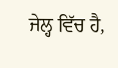ਜੇਲ੍ਹ ਵਿੱਚ ਹੈ,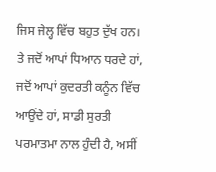ਜਿਸ ਜੇਲ੍ਹ ਵਿੱਚ ਬਹੁਤ ਦੁੱਖ ਹਨ।
ਤੇ ਜਦੋਂ ਆਪਾਂ ਧਿਆਨ ਧਰਦੇ ਹਾਂ, ਜਦੋਂ ਆਪਾਂ ਕੁਦਰਤੀ ਕਨੂੰਨ ਵਿੱਚ ਆਉਂਦੇ ਹਾਂ, ਸਾਡੀ ਸੁਰਤੀ ਪਰਮਾਤਮਾ ਨਾਲ ਹੁੰਦੀ ਹੈ, ਅਸੀਂ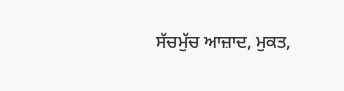ਸੱਚਮੁੱਚ ਆਜ਼ਾਦ, ਮੁਕਤ,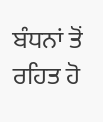ਬੰਧਨਾਂ ਤੋਂ ਰਹਿਤ ਹੋ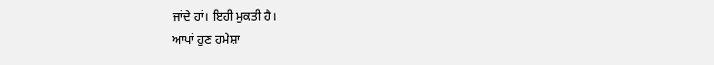ਜਾਂਦੇ ਹਾਂ। ਇਹੀ ਮੁਕਤੀ ਹੈ।
ਆਪਾਂ ਹੁਣ ਹਮੇਸ਼ਾ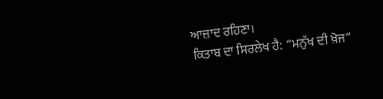ਆਜ਼ਾਦ ਰਹਿਣਾ।
ਕਿਤਾਬ ਦਾ ਸਿਰਲੇਖ ਹੈ: “ਮਨੁੱਖ ਦੀ ਖ਼ੋਜ”